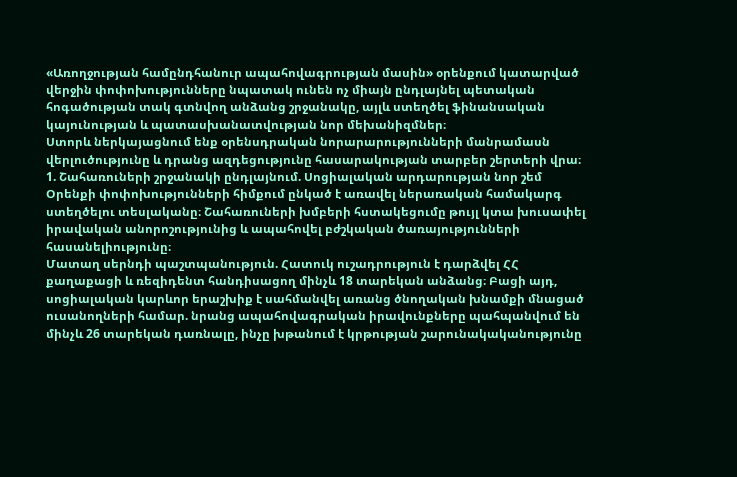«Առողջության համընդհանուր ապահովագրության մասին» օրենքում կատարված վերջին փոփոխությունները նպատակ ունեն ոչ միայն ընդլայնել պետական հոգածության տակ գտնվող անձանց շրջանակը, այլև ստեղծել ֆինանսական կայունության և պատասխանատվության նոր մեխանիզմներ։
Ստորև ներկայացնում ենք օրենսդրական նորարարությունների մանրամասն վերլուծությունը և դրանց ազդեցությունը հասարակության տարբեր շերտերի վրա։
1. Շահառուների շրջանակի ընդլայնում. Սոցիալական արդարության նոր շեմ
Օրենքի փոփոխությունների հիմքում ընկած է առավել ներառական համակարգ ստեղծելու տեսլականը։ Շահառուների խմբերի հստակեցումը թույլ կտա խուսափել իրավական անորոշությունից և ապահովել բժշկական ծառայությունների հասանելիությունը։
Մատաղ սերնդի պաշտպանություն. Հատուկ ուշադրություն է դարձվել ՀՀ քաղաքացի և ռեզիդենտ հանդիսացող մինչև 18 տարեկան անձանց։ Բացի այդ, սոցիալական կարևոր երաշխիք է սահմանվել առանց ծնողական խնամքի մնացած ուսանողների համար. նրանց ապահովագրական իրավունքները պահպանվում են մինչև 26 տարեկան դառնալը, ինչը խթանում է կրթության շարունակականությունը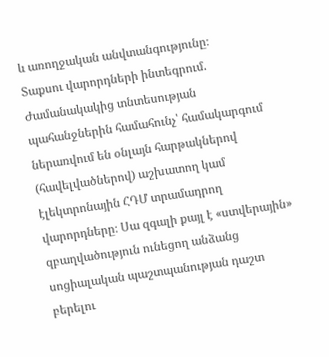և առողջական անվտանգությունը։
Տաքսու վարորդների ինտեգրում. Ժամանակակից տնտեսության պահանջներին համահունչ՝ համակարգում ներառվում են օնլայն հարթակներով (հավելվածներով) աշխատող կամ էլեկտրոնային ՀԴՄ տրամադրող վարորդները։ Սա զգալի քայլ է «ստվերային» զբաղվածություն ունեցող անձանց սոցիալական պաշտպանության դաշտ բերելու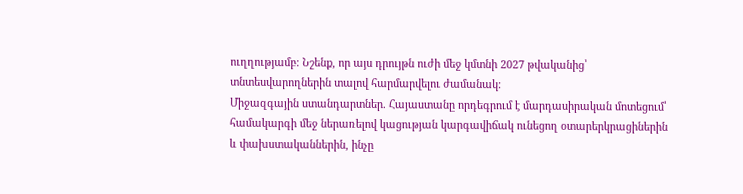ուղղությամբ։ Նշենք, որ այս դրույթն ուժի մեջ կմտնի 2027 թվականից՝ տնտեսվարողներին տալով հարմարվելու ժամանակ։
Միջազգային ստանդարտներ. Հայաստանը որդեգրում է մարդասիրական մոտեցում՝ համակարգի մեջ ներառելով կացության կարգավիճակ ունեցող օտարերկրացիներին և փախստականներին, ինչը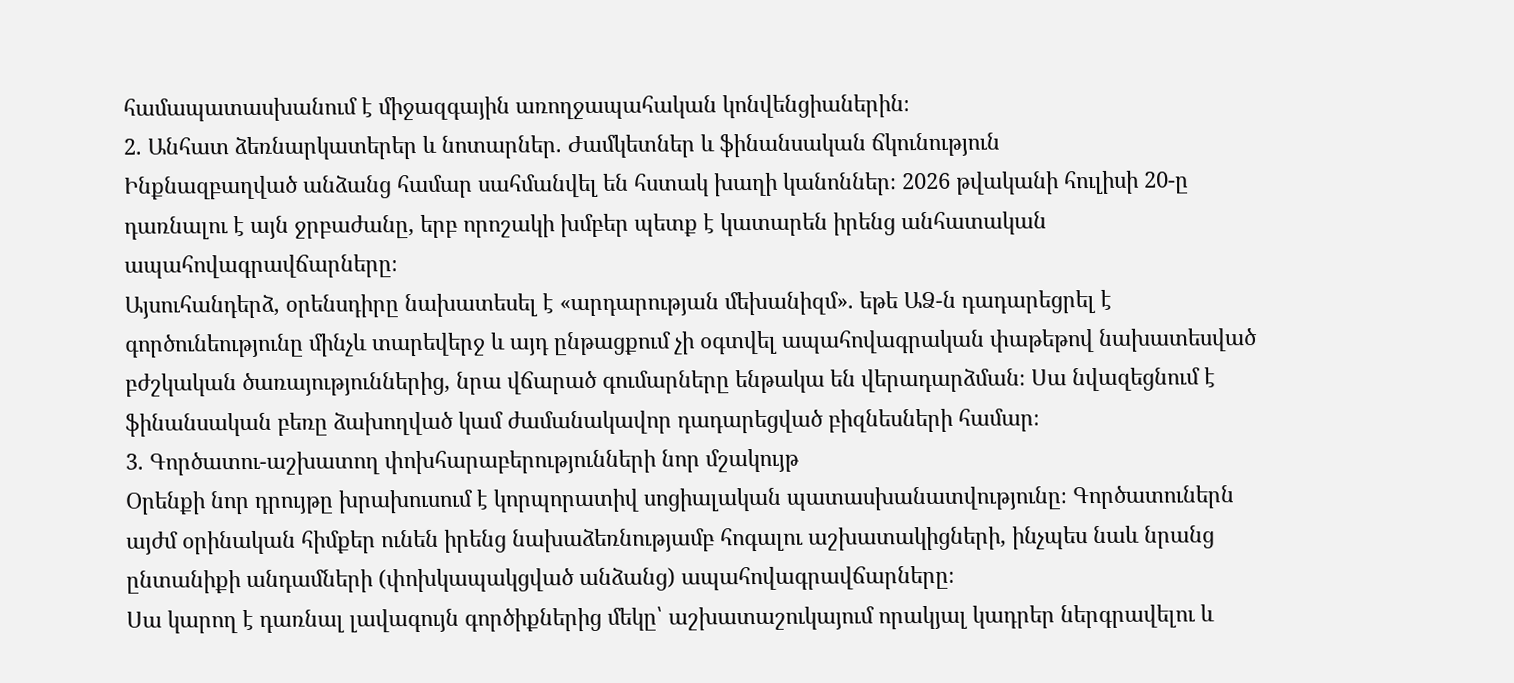համապատասխանում է միջազգային առողջապահական կոնվենցիաներին։
2. Անհատ ձեռնարկատերեր և նոտարներ. Ժամկետներ և ֆինանսական ճկունություն
Ինքնազբաղված անձանց համար սահմանվել են հստակ խաղի կանոններ։ 2026 թվականի հուլիսի 20-ը դառնալու է այն ջրբաժանը, երբ որոշակի խմբեր պետք է կատարեն իրենց անհատական ապահովագրավճարները։
Այսուհանդերձ, օրենսդիրը նախատեսել է «արդարության մեխանիզմ». եթե ԱՁ-ն դադարեցրել է գործունեությունը մինչև տարեվերջ և այդ ընթացքում չի օգտվել ապահովագրական փաթեթով նախատեսված բժշկական ծառայություններից, նրա վճարած գումարները ենթակա են վերադարձման։ Սա նվազեցնում է ֆինանսական բեռը ձախողված կամ ժամանակավոր դադարեցված բիզնեսների համար։
3. Գործատու-աշխատող փոխհարաբերությունների նոր մշակույթ
Օրենքի նոր դրույթը խրախուսում է կորպորատիվ սոցիալական պատասխանատվությունը։ Գործատուներն այժմ օրինական հիմքեր ունեն իրենց նախաձեռնությամբ հոգալու աշխատակիցների, ինչպես նաև նրանց ընտանիքի անդամների (փոխկապակցված անձանց) ապահովագրավճարները։
Սա կարող է դառնալ լավագույն գործիքներից մեկը՝ աշխատաշուկայում որակյալ կադրեր ներգրավելու և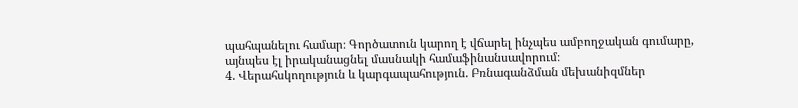պահպանելու համար։ Գործատուն կարող է վճարել ինչպես ամբողջական գումարը, այնպես էլ իրականացնել մասնակի համաֆինանսավորում։
4. Վերահսկողություն և կարգապահություն. Բռնագանձման մեխանիզմներ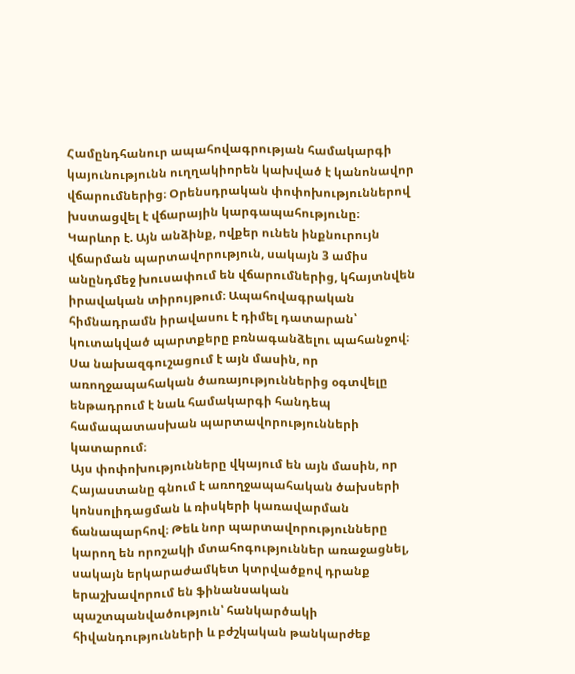Համընդհանուր ապահովագրության համակարգի կայունությունն ուղղակիորեն կախված է կանոնավոր վճարումներից։ Օրենսդրական փոփոխություններով խստացվել է վճարային կարգապահությունը։
Կարևոր է. Այն անձինք, ովքեր ունեն ինքնուրույն վճարման պարտավորություն, սակայն 3 ամիս անընդմեջ խուսափում են վճարումներից, կհայտնվեն իրավական տիրույթում։ Ապահովագրական հիմնադրամն իրավասու է դիմել դատարան՝ կուտակված պարտքերը բռնագանձելու պահանջով։ Սա նախազգուշացում է այն մասին, որ առողջապահական ծառայություններից օգտվելը ենթադրում է նաև համակարգի հանդեպ համապատասխան պարտավորությունների կատարում։
Այս փոփոխությունները վկայում են այն մասին, որ Հայաստանը գնում է առողջապահական ծախսերի կոնսոլիդացման և ռիսկերի կառավարման ճանապարհով։ Թեև նոր պարտավորությունները կարող են որոշակի մտահոգություններ առաջացնել, սակայն երկարաժամկետ կտրվածքով դրանք երաշխավորում են ֆինանսական պաշտպանվածություն՝ հանկարծակի հիվանդությունների և բժշկական թանկարժեք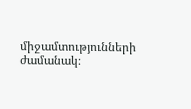միջամտությունների ժամանակ։